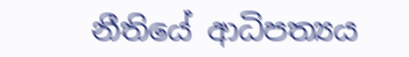නීතියේ ආධිපත්‍යය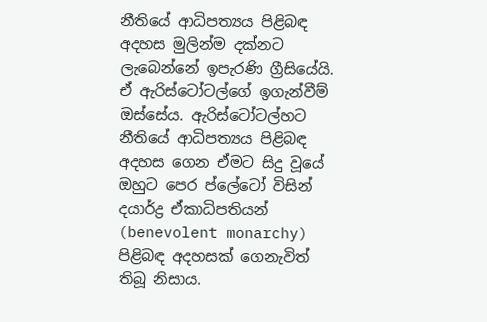නීතියේ ආධිපත්‍යය පිළිබඳ අදහස මුලින්ම දක්නට ලැබෙන්නේ ඉපැරණි ග්‍රීසියේයි. ඒ ඇරිස්ටෝටල්ගේ ඉගැන්වීම් ඔස්සේය. ඇරිස්ටෝටල්හට නීතියේ ආධිපත්‍යය පිළිබඳ අදහස ගෙන ඒමට සිදු වූයේ ඔහුට පෙර ප්ලේටෝ විසින් දයාර්ද්‍ර ඒකාධිපතියන් (benevolent monarchy) පිළිබඳ අදහසක් ගෙනැවිත් තිබූ නිසාය.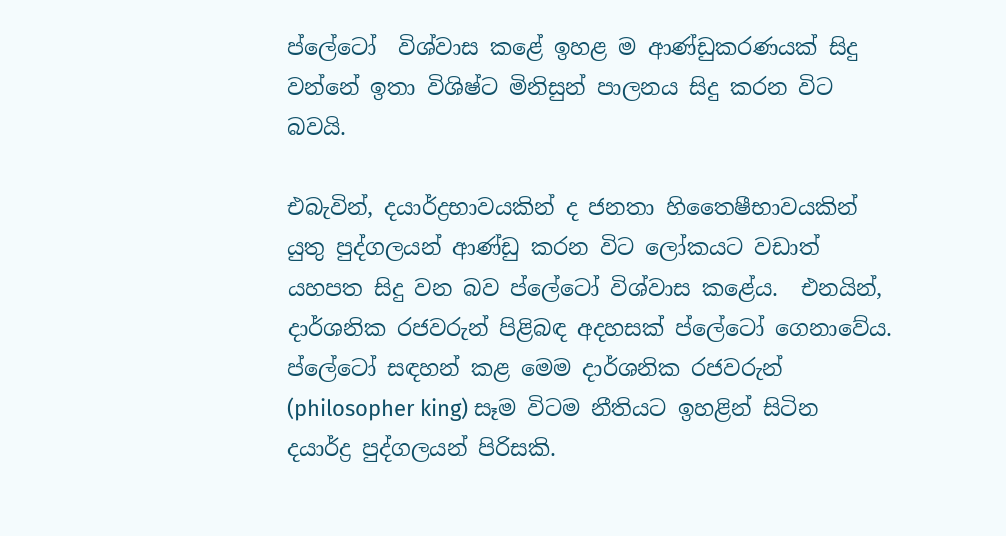ප්ලේටෝ  විශ්වාස කළේ ඉහළ ම ආණ්ඩුකරණයක් සිදු වන්නේ ඉතා විශිෂ්ට මිනිසුන් පාලනය සිදු කරන විට බවයි.

එබැවින්, දයාර්ද්‍රභාවයකින් ද ජනතා හිතෛෂීභාවයකින් යුතු පුද්ගලයන් ආණ්ඩු කරන විට ලෝකයට වඩාත් යහපත සිදු වන බව ප්ලේටෝ විශ්වාස කළේය.  එනයින්, දාර්ශනික රජවරුන් පිළිබඳ අදහසක් ප්ලේටෝ ගෙනාවේය. ප්ලේටෝ සඳහන් කළ මෙම දාර්ශනික රජවරුන් (philosopher king) සෑම විටම නීතියට ඉහළින් සිටින දයාර්ද්‍ර පුද්ගලයන් පිරිසකි.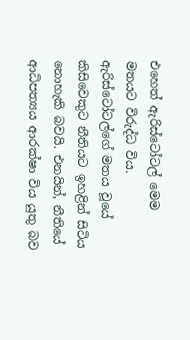එහෙත් ඇරිස්ටෝටල් මෙම මතයට විරුද්ධ විය. ඇරිස්ටෝටල්ගේ මතය වූයේ කිසිවෙකුට නීතියට ඉහළින් සිටිය නොහැකි බවයි. එනයින්, නීතියේ ආධිපත්‍යය ආරක්ෂා විය යුතු බව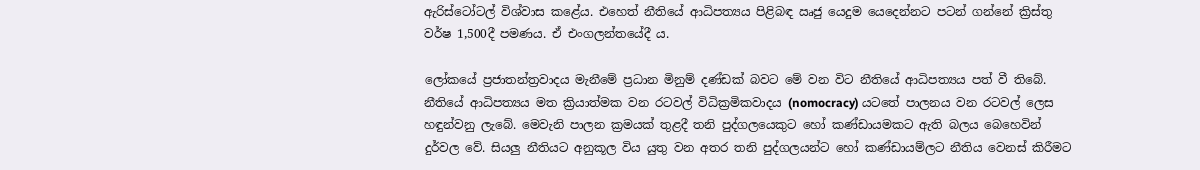ඇරිස්ටෝටල් විශ්වාස කළේය. එහෙත් නීතියේ ආධිපත්‍යය පිළිබඳ ‍ඍජු යෙදුම යෙදෙන්නට පටන් ගන්නේ ක්‍රිස්තු වර්ෂ 1,500දී පමණය. ඒ එංගලන්තයේදී ය.

ලෝකයේ ප්‍රජාතන්ත්‍රවාදය මැනීමේ ප්‍රධාන මිනුම් දණ්ඩක් බවට මේ වන විට නීතියේ ආධිපත්‍යය පත් වී තිබේ. නීතියේ ආධිපත්‍යය මත ක්‍රියාත්මක වන රටවල් විධික්‍රමිකවාදය (nomocracy) යටතේ පාලනය වන රටවල් ලෙස හඳුන්වනු ලැබේ. මෙවැනි පාලන ක්‍රමයක් තුළදී තනි පුද්ගලයෙකුට හෝ කණ්ඩායමකට ඇති බලය බෙහෙවින් දුර්වල වේ. සියලු නීතියට අනුකූල විය යුතු වන අතර තනි පුද්ගලයන්ට හෝ කණ්ඩායම්ලට නීතිය වෙනස් කිරීමට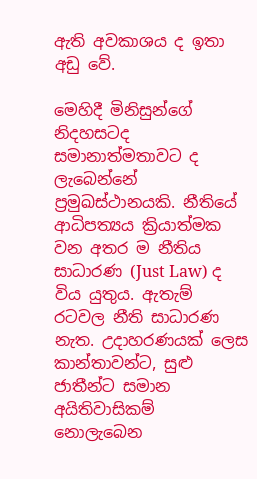ඇති අවකාශය ද ඉතා අඩු වේ.

මෙහිදී මිනිසුන්ගේ නිදහසටද සමානාත්මතාවට ද ලැබෙන්නේ ප්‍රමුඛස්ථානයකි. නීතියේ ආධිපත්‍යය ක්‍රියාත්මක වන අතර ම නීතිය සාධාරණ (Just Law) ද විය යුතුය. ඇතැම් රටවල නීති සාධාරණ නැත. උදාහරණයක් ලෙස කාන්තාවන්ට, සුළු ජාතීන්ට සමාන අයිතිවාසිකම් නොලැබෙන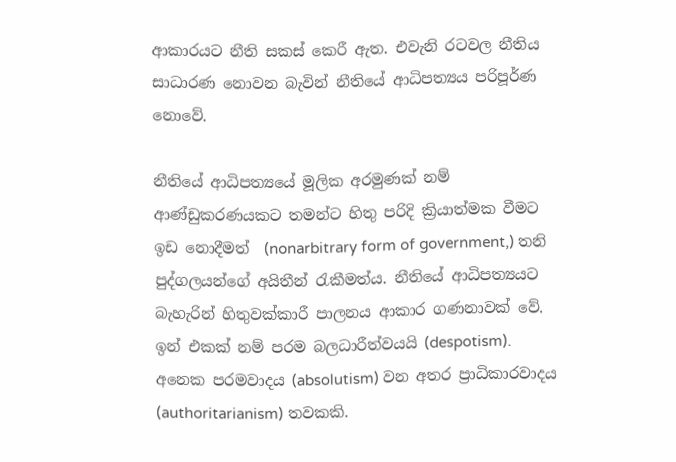ආකාරයට නීති සකස් කෙරී ඇත. එවැනි රටවල නීතිය සාධාරණ නොවන බැවින් නීතියේ ආධිපත්‍යය පරිපූර්ණ නොවේ.

නීතියේ ආධිපත්‍යයේ මූලික අරමුණක් නම් ආණ්ඩුකරණයකට තමන්ට හිතු පරිදි ක්‍රියාත්මක වීමට ඉඩ නොදීමත්  (nonarbitrary form of government,) තනි පුද්ගලයන්ගේ අයිතීන් රැකීමත්ය. නීතියේ ආධිපත්‍යයට බැහැරින් හිතුවක්කාරී පාලනය ආකාර ගණනාවක් වේ. ඉන් එකක් නම් පරම බලධාරීත්වයයි (despotism). අනෙක පරමවාදය (absolutism) වන අතර ප්‍රාධිකාරවාදය (authoritarianism) තව‍කකි.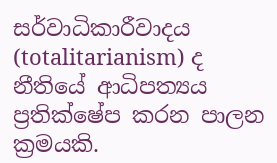සර්වාධිකාරීවාදය (totalitarianism) ද නීතියේ ආධිපත්‍යය ප්‍රතික්ෂේප කරන පාලන ක්‍රමයකි.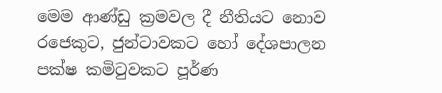මෙම ආණ්ඩු ක්‍රමවල දී නීතියට නොව රජෙකුට, ජුන්ටාවකට හෝ දේශපාලන පක්ෂ කමිටුවකට පූර්ණ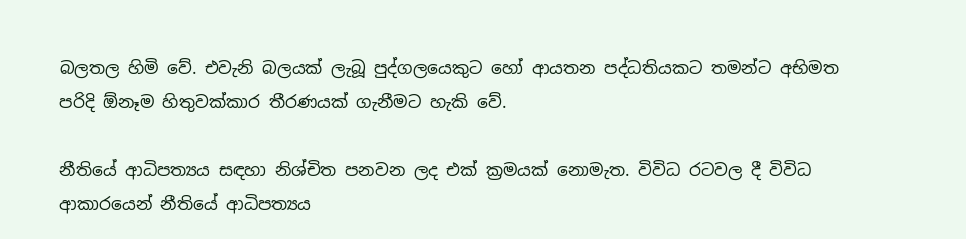බලතල හිමි වේ. එවැනි බලයක් ලැබූ පුද්ගලයෙකුට හෝ ආයතන පද්ධතියකට තමන්ට අභිමත පරිදි ඕනෑම හිතුවක්කාර තීරණයක් ගැනීමට හැකි වේ.

නීතියේ ආධිපත්‍යය සඳහා නිශ්චිත පනවන ලද එක් ක්‍රමයක් නොමැත. විවිධ රටවල දී විවිධ ආකාරයෙන් නීතියේ ආධිපත්‍යය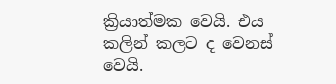ක්‍රියාත්මක වෙයි. එය කලින් කලට ද වෙනස් වෙයි.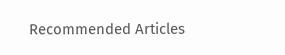Recommended Articles